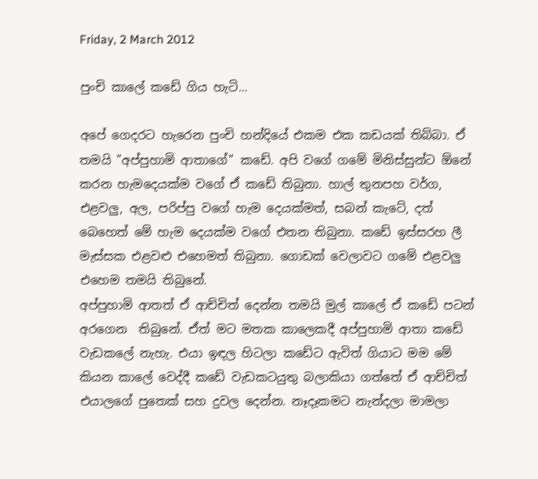Friday, 2 March 2012

පුංචි කාලේ කඩේ ගිය හැටි...

අපේ ගෙදරට හැරෙන පුංචි හන්දියේ එකම එක කඩයක් තිබ්බා. ඒ තමයි "අප්පුහාමි ආතාගේ" කඩේ. අපි වගේ ගමේ මිනිස්සුන්ට ඕනේ කරන හැමදෙයක්ම වගේ ඒ කඩේ තිබුනා. හාල් තුනපහ වර්ග, එළවලු, අල, පරිප්පු වගේ හැම දෙයක්මත්, සබන් කැටේ, දත් බෙහෙත් මේ හැම දෙයක්ම වගේ එතන තිබුනා. කඩේ ඉස්සරහ ලී මැස්සක එළවළු එහෙමත් තිබුනා. ගොඩක් වෙලාවට ගමේ එළවලු එහෙම තමයි තිබුනේ.
අප්පුහාමි ආතත් ඒ ආච්චිත් දෙන්න තමයි මුල් කාලේ ඒ කඩේ පටන් අරගෙන  තිබුනේ. ඒත් මට මතක කාලෙකදී අප්පුහාමි ආතා කඩේ  වැඩකලේ නැහැ. එයා ඉඳල හිටලා කඩේට ඇවිත් ගියාට මම මේ කියන කාලේ වෙද්දී කඩේ වැඩකටයුතු බලාකියා ගත්තේ ඒ ආච්චිත් එයාලගේ පුතෙක් සහ දුවල දෙන්න. නෑදෑකමට නැන්දලා මාමලා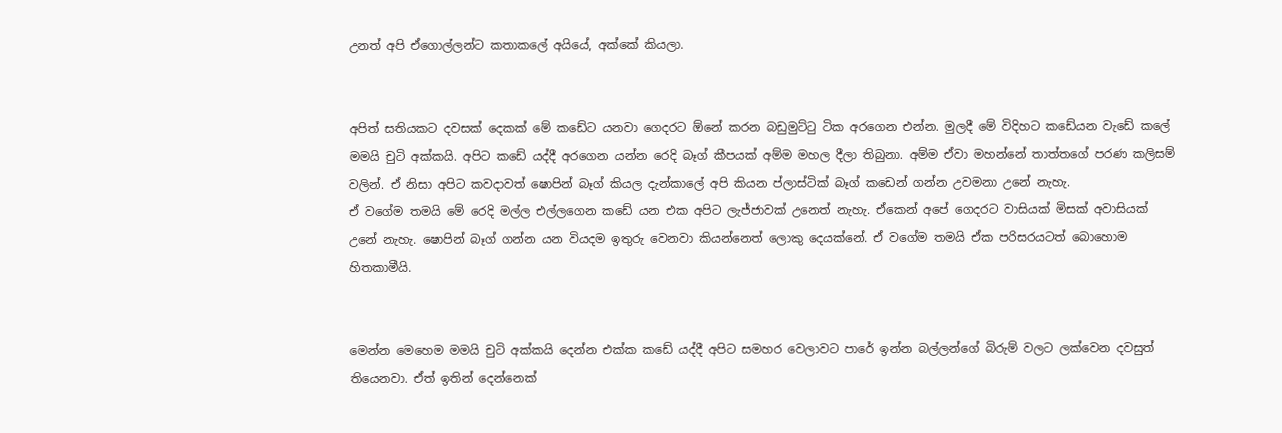උනත් අපි ඒගොල්ලන්ට කතාකලේ අයියේ, අක්කේ කියලා.


අපිත් සතියකට දවසක් දෙකක් මේ කඩේට යනවා ගෙදරට ඕනේ කරන බඩුමුට්ටු ටික අරගෙන එන්න. මුලදී මේ විදිහට කඩේයන වැඩේ කලේ මමයි චුටි අක්කයි. අපිට කඩේ යද්දී අරගෙන යන්න රෙදි බෑග් කීපයක් අම්ම මහල දීලා තිබුනා. අම්ම ඒවා මහන්නේ තාත්තගේ පරණ කලිසම් වලින්. ඒ නිසා අපිට කවදාවත් ෂොපින් බෑග් කියල දැන්කාලේ අපි කියන ප්ලාස්ටික් බෑග් කඩෙන් ගන්න උවමනා උනේ නැහැ.
ඒ වගේම තමයි මේ රෙදි මල්ල එල්ලගෙන කඩේ යන එක අපිට ලැජ්ජාවක් උනෙත් නැහැ. ඒකෙන් අපේ ගෙදරට වාසියක් මිසක් අවාසියක් උනේ නැහැ. ෂොපින් බෑග් ගන්න යන වියදම ඉතුරු වෙනවා කියන්නෙත් ලොකු දෙයක්නේ. ඒ වගේම තමයි ඒක පරිසරයටත් බොහොම හිතකාමීයි.


මෙන්න මෙහෙම මමයි චුටි අක්කයි දෙන්න එක්ක කඩේ යද්දී අපි‍ට සමහර වෙලාවට පාරේ ඉන්න බල්ලන්ගේ බිරුම් වලට ලක්වෙන දවසුත් තියෙනවා. ඒත් ඉතින් දෙන්නෙක්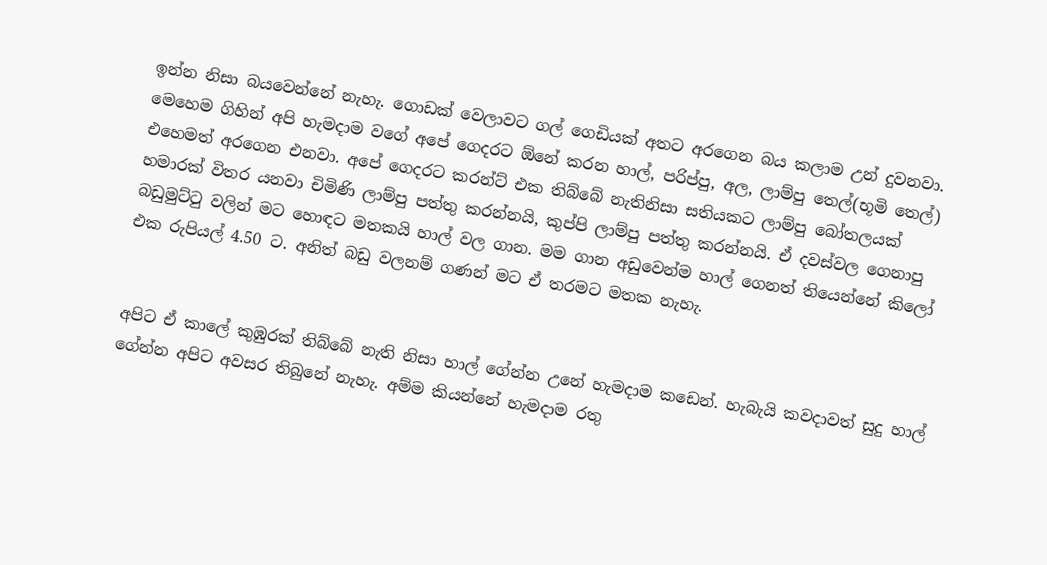ඉන්න නිසා බයවෙන්නේ නැහැ. ගොඩක් වෙලාවට ගල් ගෙඩියක් අතට අරගෙන බය කලාම උන් දුවනවා.
මෙහෙම ගිහින් අපි හැමදාම වගේ අපේ ගෙදරට ඕනේ කරන හාල්, පරිප්පු, අල, ලාම්පු තෙල්(භූමි තෙල්) එහෙමත් අරගෙන එනවා. අපේ ගෙදරට කරන්ට් එක තිබ්බේ නැතිනිසා සතියකට ලාම්පු බෝතලයක් හමාරක් විතර යනවා චිමිණි ලාම්පු පත්තු කරන්නයි, කුප්පි ලාම්පු පත්තු කරන්නයි. ඒ දවස්වල ගෙනාපු බඩුමුට්ටු වලින් මට හොඳට මතකයි හාල් වල ගාන. මම ගාන අඩුවෙන්ම හාල් ගෙනත් තියෙන්නේ කිලෝ එක රුපියල් 4.50 ට. අනිත් බඩු වලනම් ගණන් මට ඒ තරමට මතක නැහැ.


අපිට ඒ කාලේ කුඹුරක් තිබ්බේ නැති නිසා හාල් ගේන්න උනේ හැමදාම කඩෙන්. හැබැයි කවදාවත් සුදු හාල් ගේන්න අපිට අවසර තිබුනේ නැහැ. අම්ම කියන්නේ හැමදාම රතු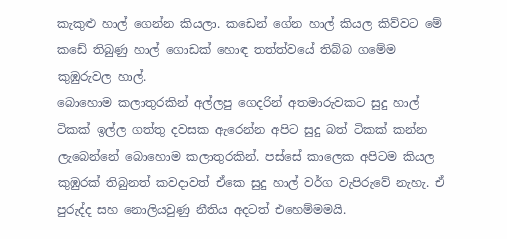කැකුළු හාල් ගෙන්න කියලා. කඩෙන් ගේන හාල් කියල කිව්වට මේ කඩේ තිබුණු හාල් ගොඩක් හොඳ තත්ත්වයේ තිබ්බ ගමේම කුඹුරුවල හාල්.
බොහොම කලාතුරකින් අල්ලපු ගෙදරින් අතමාරුවකට සුදු හාල් ටිකක් ඉල්ල ගත්තු දවසක ඇරෙන්න අපිට සුදු බත් ටිකක් කන්න ලැබෙන්නේ බොහොම කලාතුරකින්. පස්සේ කාලෙක අපිටම කියල කුඹුරක් තිබුනත් කවදාවත් ඒකෙ සුදු හාල් වර්ග වැපිරුවේ නැහැ. ඒ පුරුද්ද සහ නොලියවුණු නීතිය අදටත් එහෙම්මමයි.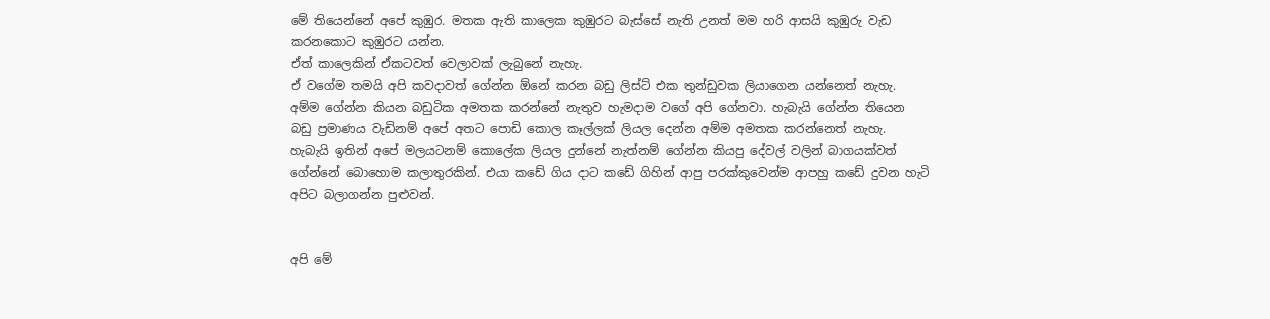මේ තියෙන්නේ අපේ කුඹුර. මතක ඇති කාලෙක කුඹුරට බැස්සේ නැති උනත් මම හරි ආසයි කුඹුරු වැඩ කරනකොට කුඹුරට යන්න.
ඒත් කාලෙකින් ඒකටවත් වෙලාවක් ලැබුනේ නැහැ.
ඒ වගේම තමයි අපි කවදාවත් ගේන්න ඕනේ කරන බඩු ලිස්ට් එක තුන්ඩුවක ලියාගෙන යන්නෙත් නැහැ. අම්ම ගේන්න කියන බඩුටික අමතක කරන්නේ නැතුව හැමදාම වගේ අපි ගේනවා. හැබැයි ගේන්න තියෙන බඩු ප්‍රමාණය වැඩිනම් අපේ අතට පොඩි කොල කෑල්ලක් ලියල දෙන්න අම්ම අමතක කරන්නෙත් නැහැ.
හැබැයි ඉතින් අපේ මලයටනම් කොලේක ලියල දුන්නේ නැත්නම් ගේන්න කියපු දේවල් වලින් බාගයක්වත් ගේන්නේ බොහොම කලාතුරකින්. එයා කඩේ ගිය දාට කඩේ ගිහින් ආපු පරක්කුවෙන්ම ආපහු කඩේ දුවන හැටි අපිට බලාගන්න පුළුවන්.


අපි මේ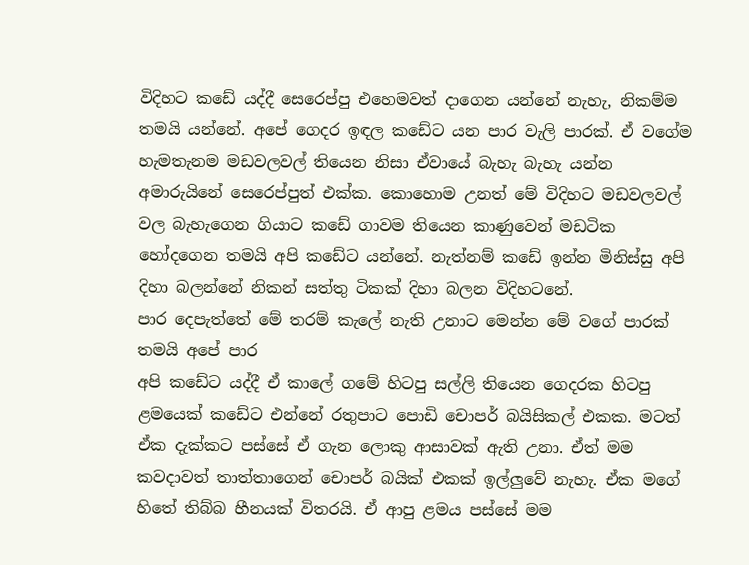විදිහට කඩේ යද්දී සෙරෙප්පු එහෙමවත් දාගෙන යන්නේ නැහැ, නිකම්ම තමයි යන්නේ. අපේ ගෙදර ඉඳල කඩේට යන පාර වැලි පාරක්. ඒ වගේම හැමතැනම මඩවලවල් තියෙන නිසා ඒවායේ බැහැ බැහැ යන්න අමාරුයිනේ සෙරෙප්පුත් එක්ක. කොහොම උනත් මේ විදිහට මඩවලවල් වල බැහැගෙන ගියාට කඩේ ගාවම තියෙන කාණුවෙන් මඩටික හෝදගෙන තමයි අපි කඩේට යන්නේ. නැත්නම් කඩේ ඉන්න මිනිස්සු අපි දිහා බලන්නේ නිකන් සත්තු ටිකක් දිහා බලන විදිහටනේ.
පාර දෙපැත්තේ මේ තරම් කැලේ නැති උනාට මෙන්න මේ වගේ පාරක් තමයි අපේ පාර
අපි කඩේට යද්දී ඒ කාලේ ගමේ හිටපු සල්ලි තියෙන ගෙදරක හිටපු ළමයෙක් කඩේට එන්නේ රතුපාට පොඩි චොපර් බයිසිකල් එකක. මටත් ඒක දැක්කට පස්සේ ඒ ගැන ලොකු ආසාවක් ඇති උනා. ඒත් මම කවදාවත් තාත්තාගෙන් චොපර් බයික් එකක් ඉල්ලුවේ නැහැ. ඒක මගේ හිතේ තිබ්බ හීනයක්‌ විතරයි. ඒ ආපු ළමය පස්සේ මම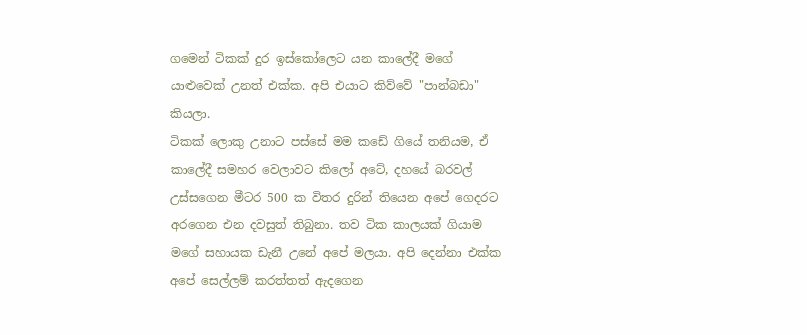ගමෙන් ටිකක් දුර ඉස්කෝලෙට යන කාලේදී මගේ යාළුවෙක් උනත් එක්ක. අපි එයාට කිව්වේ "පාන්බඩා" කියලා.
ටිකක් ලොකු උනාට පස්සේ මම කඩේ ගියේ තනියම, ඒ කාලේදී සමහර වෙලාවට කිලෝ අටේ, දහයේ බරවල් උස්සගෙන මීටර 500 ක විතර දුරින් තියෙන අපේ ගෙදරට අරගෙන එන දවසුත් තිබුනා. තව ටික කාලයක් ගියාම මගේ සහායක ඩැනී උනේ අපේ මලයා. අපි දෙන්නා එක්ක අපේ සෙල්ලම් කරත්තත් ඇදගෙන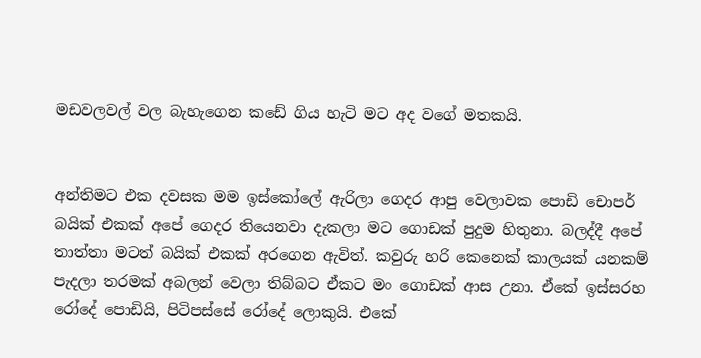මඩවලවල් වල බැහැගෙන කඩේ ගිය හැටි මට අද වගේ මතකයි.


අන්තිමට එක දවසක මම ඉස්කෝලේ ඇරිලා ගෙදර ආපු වෙලාවක පොඩි චොපර් බයික් එකක් අපේ ගෙදර තියෙනවා දැකලා මට ගොඩක් පුදුම හිතුනා. බලද්දී අපේ තාත්තා මටත් බයික් එකක් අරගෙන ඇවිත්. කවුරු හරි කෙනෙක් කාලයක් යනකම් පැදලා තරමක් අබලන් වෙලා තිබ්බට ඒකට මං ගොඩක් ආස උනා. ඒකේ ඉස්සරහ රෝදේ පොඩියි, පිටිපස්සේ රෝදේ ලොකුයි. එකේ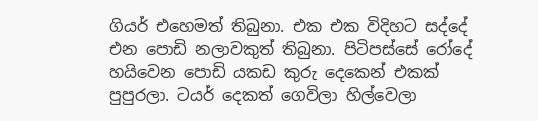ගියර් එහෙමත් තිබුනා. එක එක විදිහට සද්දේ එන පොඩි නලාවකුත් තිබුනා. පිටිපස්සේ රෝදේ හයිවෙන පොඩි යකඩ කුරු දෙකෙන් එකක් පුපුරලා. ටයර් දෙකත් ගෙවිලා හිල්වෙලා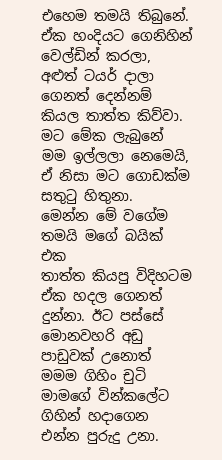එහෙම තමයි තිබුනේ. ඒක හංදියට ගෙනිහින් වෙල්ඩින් කරලා, අළුත් ටයර් දාලා ගෙනත් දෙන්නම් කියල තාත්ත කිව්වා. මට මේක ලැබුනේ මම ඉල්ලලා නෙමෙයි, ඒ නිසා මට ගොඩක්ම සතුටු හිතුනා.
මෙන්න මේ වගේම තමයි මගේ බයික් එක
තාත්ත කියපු විදිහටම ඒක හදල ගෙනත් දුන්නා. ඊට පස්සේ මොනවහරි අඩු පාඩුවක් උනොත් මමම ගිහිං චුටි මාමගේ වින්කලේට ගිහින් හදාගෙන එන්න පුරුදු උනා.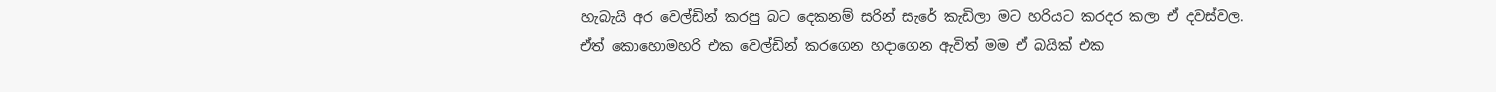හැබැයි අර වෙල්ඩින් කරපු බට දෙකනම් සරින් සැරේ කැඩිලා මට හරියට කරදර කලා ඒ දවස්වල. ඒත් කොහොමහරි එක වෙල්ඩින් කරගෙන හදාගෙන ඇවිත් මම ඒ බයික් එක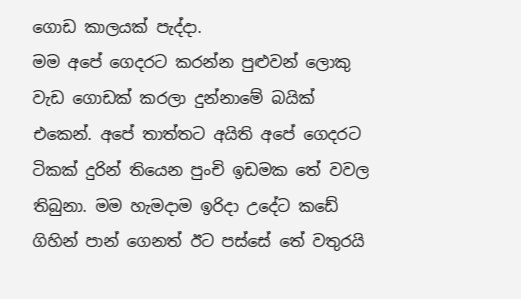ගොඩ කාලයක් පැද්දා.
මම අපේ ගෙදරට කරන්න පුළුවන් ලොකු වැඩ ගොඩක් කරලා දුන්නාමේ බයික් එකෙන්. අපේ තාත්තට අයිති අපේ ගෙදරට ටිකක් දුරින් තියෙන පුංචි ඉඩමක තේ වවල තිබුනා. මම හැමදාම ඉරිදා උදේට කඩේ ගිහින් පාන් ගෙනත් ඊට පස්සේ තේ වතුරයි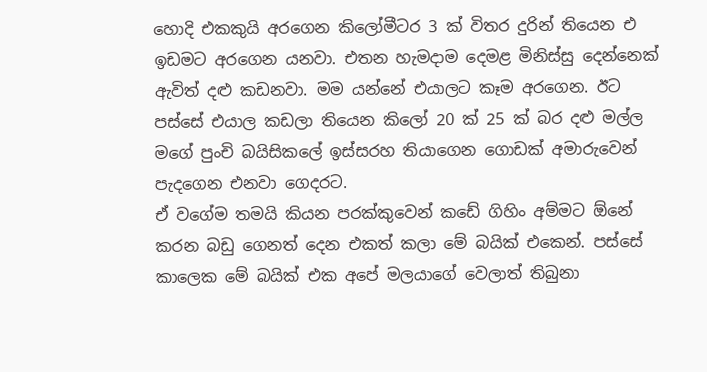හොදි එකකුයි අරගෙන කිලෝමීටර 3 ක් විතර දුරින් තියෙන එ ඉඩමට අරගෙන යනවා. එතන හැමදාම දෙමළ මිනිස්සු දෙන්නෙක් ඇවිත් දළු කඩනවා. මම යන්නේ එයාලට කෑම අරගෙන. ඊට පස්සේ එයාල කඩලා තියෙන කිලෝ 20 ක් 25 ක් බර දළු මල්ල මගේ පුංචි බයිසිකලේ ඉස්සරහ තියාගෙන ගොඩක් අමාරුවෙන් පැදගෙන එනවා ගෙදරට.
ඒ වගේම තමයි කියන පරක්කුවෙන් කඩේ ගිහිං අම්මට ඕනේ කරන බඩු ගෙනත් දෙන එකත් කලා මේ බයික් එකෙන්. පස්සේ කාලෙක මේ බයික් එක අපේ මලයාගේ වෙලාත් තිබුනා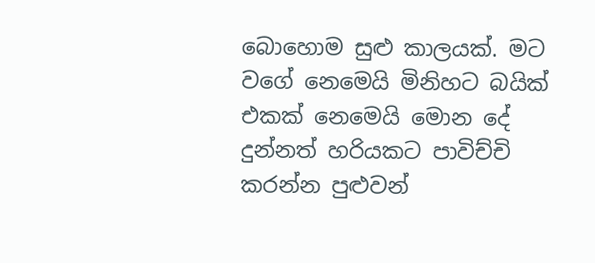බොහොම සුළු කාලයක්. මට වගේ නෙමෙයි මිනිහට බයික් එකක් නෙමෙයි මොන දේ දුන්නත් හරියකට පාවිච්චි කරන්න පුළුවන්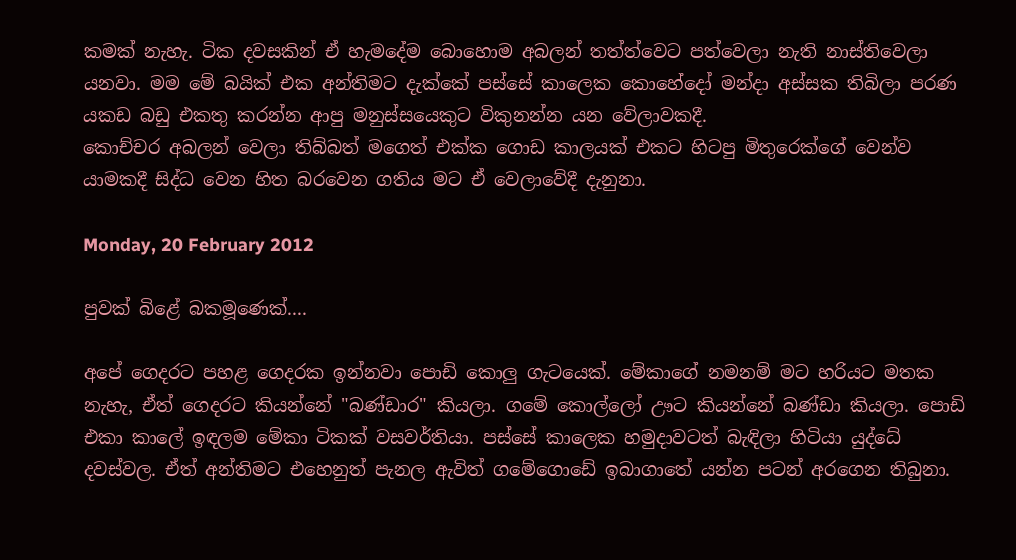කමක් නැහැ. ටික දවසකින් ඒ හැමදේම බොහොම අබලන් තත්ත්වෙට පත්වෙලා නැති නාස්තිවෙලා යනවා. මම මේ බයික් එක අන්තිමට දැක්කේ පස්සේ කාලෙක කොහේදෝ මන්දා අස්සක තිබිලා පරණ යකඩ බඩු එකතු කරන්න ආපු මනුස්සයෙකුට විකුනන්න යන වේලාවකදී.
කොච්චර අබලන් වෙලා තිබ්බත් මගෙත් එක්ක ගොඩ කාලයක් එකට හිටපු මිතුරෙක්ගේ වෙන්ව යාමකදී සිද්ධ වෙන හිත බරවෙන ගතිය මට ඒ වෙලාවේදී දැනුනා.

Monday, 20 February 2012

පුවක් බිළේ බකමූණෙක්....

අපේ ගෙදරට පහළ ගෙදරක ඉන්නවා පොඩි කොලු ගැටයෙක්. මේකාගේ නමනම් මට හරියට මතක නැහැ, ඒත් ගෙදරට කියන්නේ "බණ්ඩාර" කියලා. ගමේ කොල්ලෝ ඌට කියන්නේ බණ්ඩා කියලා. පොඩි එකා කාලේ ඉඳලම මේකා ටිකක් වසවර්තියා. පස්සේ කාලෙක හමුදාවටත් බැඳිලා හිටියා යුද්ධේ දවස්වල. ඒත් අන්තිමට එහෙනුත් පැනල ඇවිත් ගමේගොඩේ ඉබාගාතේ යන්න පටන් අරගෙන තිබුනා.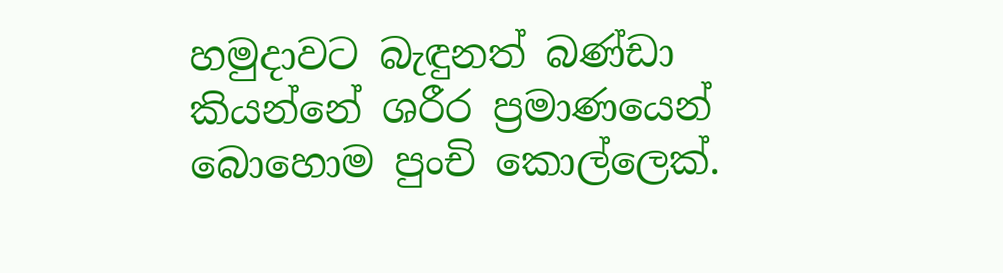හමුදාවට බැඳුනත් බණ්ඩා කියන්නේ ශරීර ප්‍රමාණයෙන් බොහොම පුංචි කොල්ලෙක්.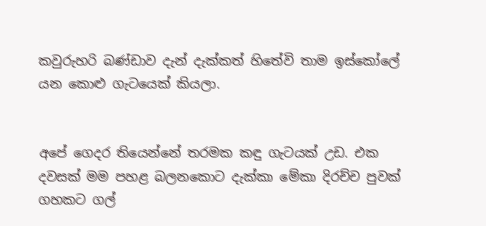කවුරුහරි බණ්ඩාව දැන් දැක්කත් හිතේවි තාම ඉස්කෝලේ යන කොළු ගැටයෙක් කියලා.


අපේ ගෙදර තියෙන්නේ තරමක කඳු ගැටයක් උඩ. එක දවසක් මම පහළ බලනකොට දැක්කා මේකා දිරච්ච පුවක් ගහකට ගල්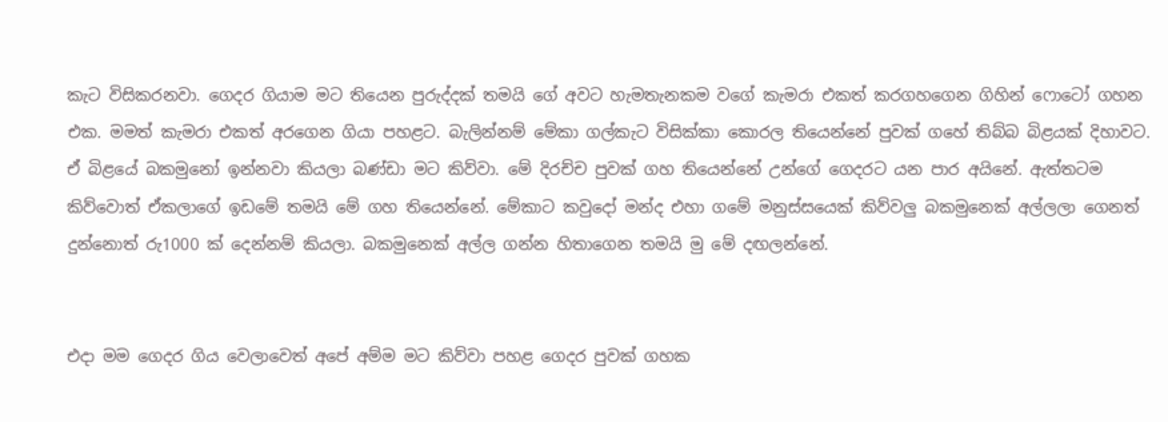කැට විසිකරනවා. ගෙදර ගියාම මට තියෙන පුරුද්දක් තමයි ගේ අවට හැමතැනකම වගේ කැමරා එකත් කරගහගෙන ගිහින් ෆොටෝ ගහන එක. මමත් කැමරා එකත් අරගෙන ගියා පහළට. බැලින්නම් මේකා ගල්කැට විසික්කා කොරල තියෙන්නේ පුවක් ගහේ තිබ්බ බිළයක් දිහාවට. ඒ බිළයේ බකමුනෝ ඉන්නවා කියලා බණ්ඩා මට කිව්වා. මේ දිරච්ච පුවක් ගහ තියෙන්නේ උන්ගේ ගෙදරට යන පාර අයිනේ. ඇත්තටම කිව්වොත් ඒකලාගේ ඉඩමේ තමයි මේ ගහ තියෙන්නේ. මේකාට කවුදෝ මන්ද එහා ගමේ මනුස්සයෙක් කිව්වලු බකමුනෙක් අල්ලලා ගෙනත් දුන්නොත් රු1000 ක් දෙන්නම් කියලා. බකමුනෙක් අල්ල ගන්න හිතාගෙන තමයි මු මේ දඟලන්නේ.


එදා මම ගෙදර ගිය වෙලාවෙත් අපේ අම්ම මට කිව්වා පහළ ගෙදර පුවක් ගහක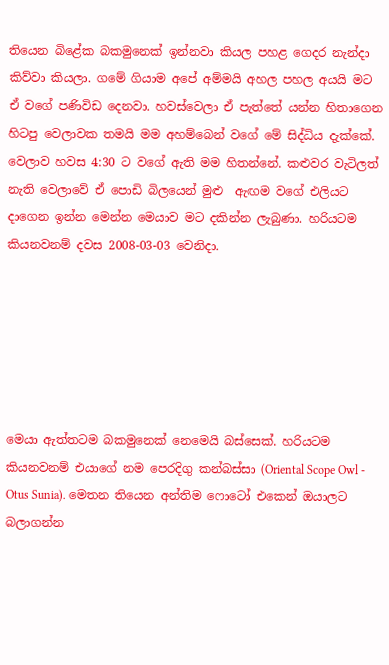තියෙන බිළේක බකමුනෙක් ඉන්නවා කියල පහළ ගෙදර නැන්දා කිව්වා කියලා. ගමේ ගියාම අපේ අම්මයි අහල පහල අයයි මට ඒ වගේ පණිවිඩ දෙනවා. හවස්වෙලා ඒ පැත්තේ යන්න හිතාගෙන හිටපු වෙලාවක තමයි මම අහම්බෙන් වගේ මේ සිද්ධිය දැක්කේ. වෙලාව හවස 4:30 ට වගේ ඇති මම හිතන්නේ. කළුවර වැටිලත් නැති වෙලාවේ ඒ පොඩි බිලයෙන් මුළු  ඇඟම වගේ එලියට දාගෙන ඉන්න මෙන්න මෙයාව මට දකින්න ලැබුණා. හරියටම කියනවනම් දවස 2008-03-03 වෙනිදා.






මෙයා ඇත්තටම බකමුනෙක් නෙමෙයි බස්සෙක්. හරියටම කියනවනම් එයාගේ නම පෙරදිගු කන්බස්සා (Oriental Scope Owl - Otus Sunia). මෙතන තියෙන අන්තිම ෆොටෝ එකෙන් ඔයාලට බලාගන්න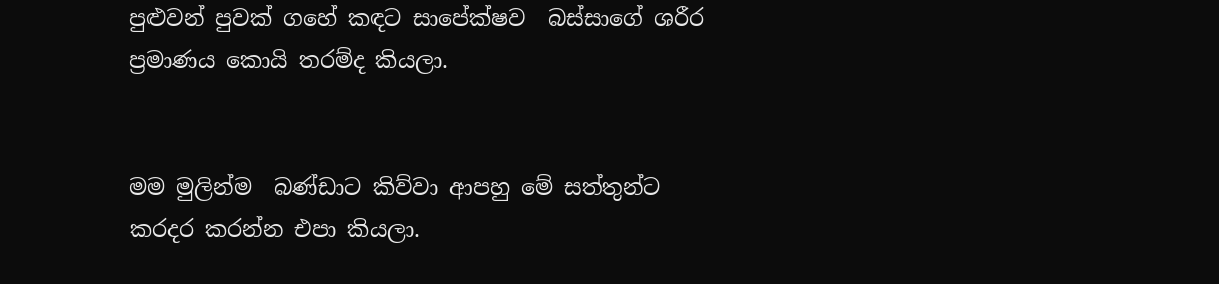පුළුවන් පුවක් ගහේ කඳට සාපේක්ෂව  බස්සාගේ ශරීර ප්‍රමාණය කොයි තරම්ද කියලා.


මම මුලින්ම  බණ්ඩාට කිව්වා ආපහු මේ සත්තුන්ට කරදර කරන්න එපා කියලා.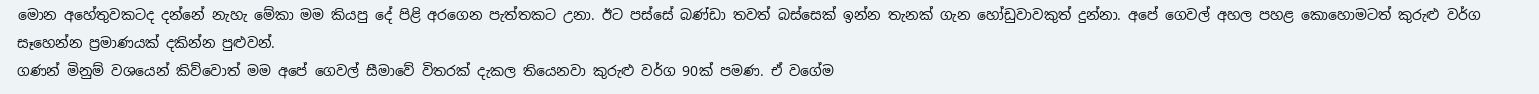මොන අහේතුවකටද දන්නේ නැහැ මේකා මම කියපු දේ පිළි අරගෙන පැත්තකට උනා. ඊට පස්සේ බණ්ඩා තවත් බස්සෙක් ඉන්න තැනක් ගැන හෝඩුවාවකුත් දුන්නා. අපේ ගෙවල් අහල පහළ කොහොමටත් කුරුළු වර්ග සෑහෙන්න ප්‍රමාණයක් දකින්න පුළුවන්.
ගණන් මිනුම් වශයෙන් කිව්වොත් මම අපේ ගෙවල් සීමාවේ විතරක් දැකල තියෙනවා කුරුළු වර්ග 90ක් පමණ. ඒ වගේම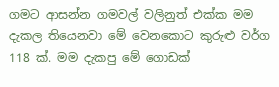ගමට ආසන්න ගමවල් වලිනුත් එක්ක මම දැකල තියෙනවා මේ වෙනකොට කුරුළු වර්ග 118 ක්. මම දැකපු මේ ගොඩක්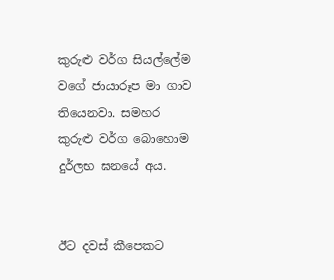කුරුළු වර්ග සියල්ලේම වගේ ජායාරූප මා ගාව තියෙනවා. සමහර කුරුළු වර්ග බොහොම දුර්ලභ ඝනයේ අය.


ඊට දවස් කීපෙකට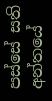පස්සේ සති අන්තයේ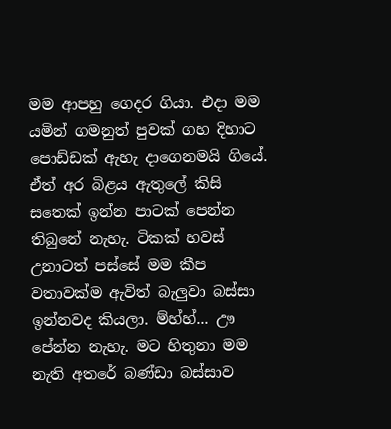මම ආපහු ගෙදර ගියා. එදා මම යමින් ගමනුත් පුවක් ගහ දිහාට පොඩ්ඩක් ඇහැ දාගෙනමයි ගියේ. ඒත් අර බිළය ඇතුලේ කිසි සතෙක් ඉන්න පාටක් පෙන්න තිබුනේ නැහැ. ටිකක් හවස් උනාටත් පස්සේ මම කීප වතාවක්ම ඇවිත් බැලුවා බස්සා ඉන්නවද කියලා. ම්හ්හ්... ඌ පේන්න නැහැ. මට හිතුනා මම නැති අතරේ බණ්ඩා බස්සාව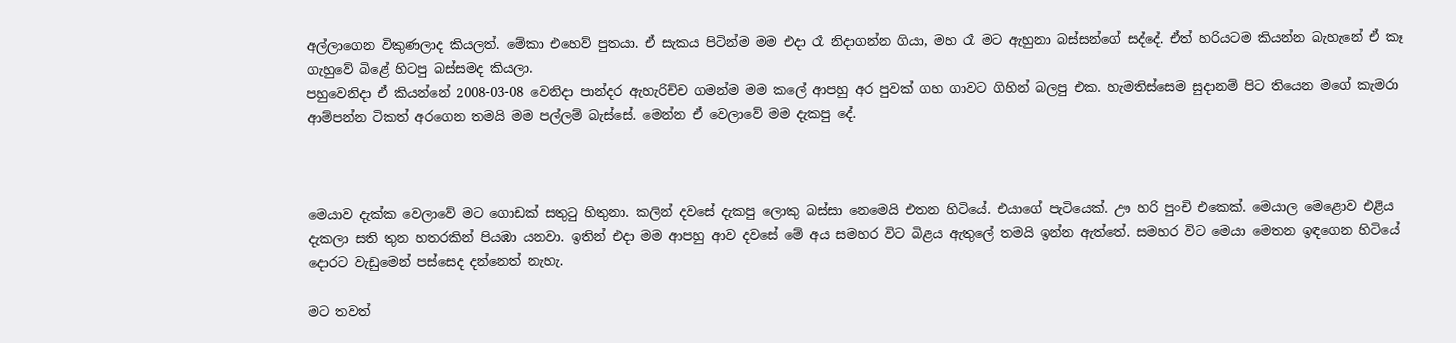අල්ලාගෙන විකුණලාද කියලත්. මේකා එහෙව් පුතයා. ඒ සැකය පිටින්ම මම එදා රෑ නිදාගන්න ගියා, මහ රෑ මට ඇහුනා බස්සන්ගේ සද්දේ. ඒත් හරියටම කියන්න බැහැනේ ඒ කෑ ගැහුවේ බිළේ හිටපු බස්සමද කියලා.
පහුවෙනිදා ඒ කියන්නේ 2008-03-08 වෙනිදා පාන්දර ඇහැරිච්ච ගමන්ම මම කලේ ආපහු අර පුවක් ගහ ගාවට ගිහින් බලපු එක. හැමතිස්සෙම සුදානම් පිට තියෙන මගේ කැමරා ආම්පන්න ටිකත් අරගෙන තමයි මම පල්ලම් බැස්සේ. මෙන්න ඒ වෙලාවේ මම දැකපු දේ.



මෙයාව දැක්ක වෙලාවේ මට ගොඩක් සතුටු හිතුනා. කලින් දවසේ දැකපු ලොකු බස්සා නෙමෙයි එතන හිටියේ. එයාගේ පැටියෙක්. ඌ හරි පුංචි එකෙක්. මෙයාල මෙළොව එළිය දැකලා සති තුන හතරකින් පියඹා යනවා. ඉතින් එදා මම ආපහු ආව දවසේ මේ අය සමහර විට බිළය ඇතුලේ තමයි ඉන්න ඇත්තේ. සමහර විට මෙයා මෙතන ඉඳගෙන හිටියේ දොරට වැඩුමෙන් පස්සෙද දන්නෙත් නැහැ.

මට තවත්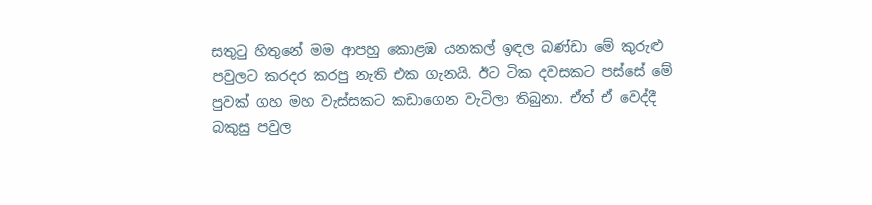සතුටු හිතුනේ මම ආපහු කොළඹ යනකල් ඉඳල බණ්ඩා මේ කුරුළු පවුලට කරදර කරපු නැති එක ගැනයි. ඊට ටික දවසකට පස්සේ මේ පුවක් ගහ මහ වැස්සකට කඩාගෙන වැටිලා තිබුනා. ඒත් ඒ වෙද්දී බකුසු පවුල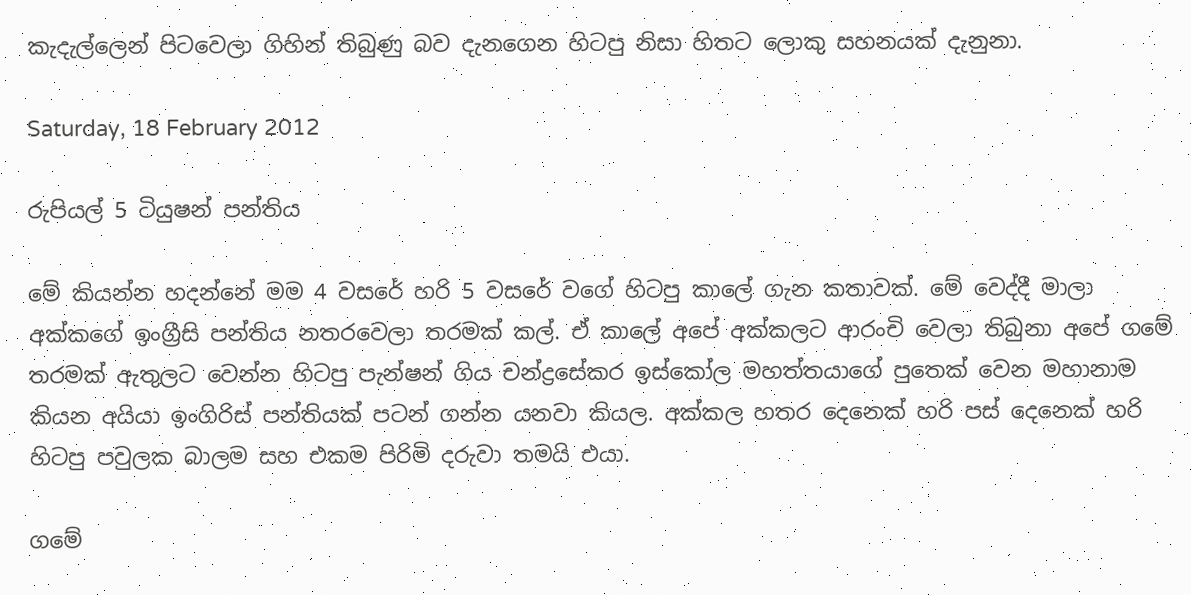කැදැල්ලෙන් පිටවෙලා ගිහින් තිබුණු බව දැනගෙන හිටපු නිසා හිතට ලොකු සහනයක් දැනුනා.

Saturday, 18 February 2012

රුපියල් 5 ටියුෂන් පන්තිය

මේ කියන්න හදන්නේ මම 4 වසරේ හරි 5 වසරේ වගේ හිටපු කාලේ ගැන කතාවක්. මේ වෙද්දී මාලා අක්කගේ ඉංග්‍රීසි පන්තිය නතරවෙලා තරමක් කල්. ඒ කාලේ අපේ අක්කලට ආරංචි වෙලා තිබුනා අපේ ගමේ තරමක් ඇතුලට වෙන්න හිටපු පැන්ෂන් ගිය චන්ද්‍රසේකර ඉස්කෝල මහත්තයාගේ පුතෙක් වෙන මහානාම කියන අයියා ඉංගිරිස් පන්තියක් පටන් ගන්න යනවා කියල. අක්කල හතර දෙනෙක් හරි පස් දෙනෙක් හරි හිටපු පවුලක බාලම සහ එකම පිරිමි දරුවා තමයි එයා.

ගමේ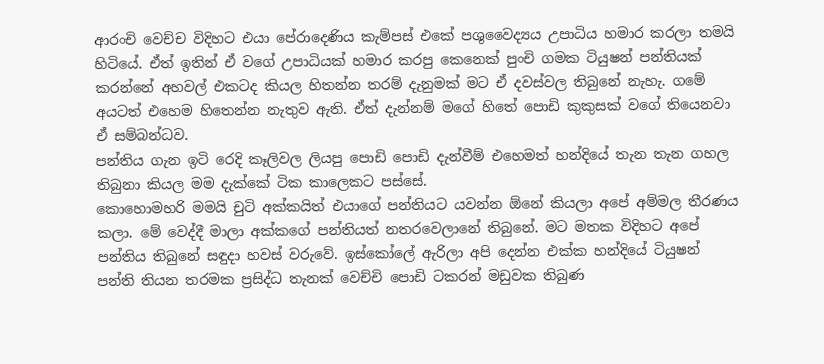ආරංචි වෙච්ච විදිහට එයා පේරාදෙණිය කැම්පස් එකේ පශුවෛද්‍යය උපාධිය හමාර කරලා තමයි හිටියේ. ඒත් ඉතින් ඒ වගේ උපාධියක් හමාර කරපු කෙනෙක් පුංචි ගමක ටියුෂන් පන්තියක් කරන්නේ අහවල් එකටද කියල හිතන්න තරම් දැනුමක් මට ඒ දවස්වල තිබුනේ නැහැ. ගමේ අයටත් එහෙම හිතෙන්න නැතුව ඇති. ඒත් දැන්නම් මගේ හිතේ පොඩි කුකුසක් වගේ තියෙනවා ඒ සම්බන්ධව.
පන්තිය ගැන ඉටි රෙදි කෑලිවල ලියපු පොඩි පොඩි දැන්වීම් එහෙමත් හන්දියේ තැන තැන ගහල තිබුනා කියල මම දැක්කේ ටික කාලෙකට පස්සේ.
කොහොමහරි මමයි චුටි අක්කයිත් එයාගේ පන්තියට යවන්න ඕනේ කියලා අපේ අම්මල තීරණය කලා. මේ වෙද්දී මාලා අක්කගේ පන්තියත් නතරවෙලානේ තිබුනේ. මට මතක විදිහට අපේ පන්තිය තිබුනේ සඳුදා හවස් වරුවේ. ඉස්කෝලේ ඇරිලා අපි දෙන්න එක්ක හන්දියේ ටියුෂන් පන්ති තියන තරමක ප්‍රසිද්ධ තැනක් වෙච්චි පොඩි ටකරන් මඩුවක තිබුණ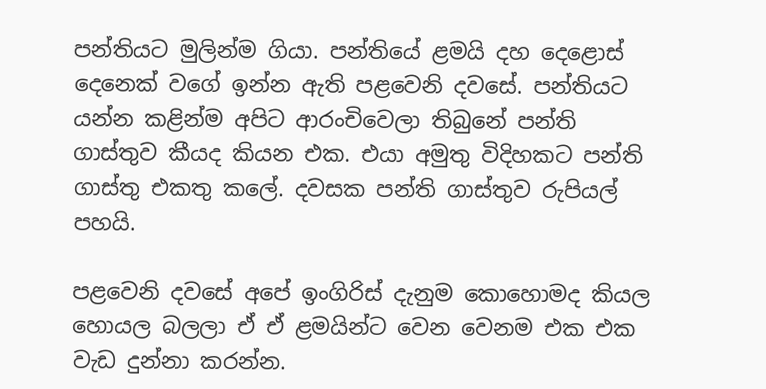පන්තියට මුලින්ම ගියා. පන්තියේ ළමයි දහ දෙළොස් දෙනෙක් වගේ ඉන්න ඇති පළවෙනි දවසේ. පන්තියට යන්න කළින්ම අපිට ආරංචිවෙලා තිබුනේ පන්ති ගාස්තුව කීයද කියන එක. එයා අමුතු විදිහකට පන්ති ගාස්තු එකතු කලේ. දවසක පන්ති ගාස්තුව රුපියල් පහයි.

පළවෙනි දවසේ අපේ ඉංගිරිස් දැනුම කොහොමද කියල හොයල බලලා ඒ ඒ ළමයින්ට වෙන වෙනම එක එක වැඩ දුන්නා කරන්න.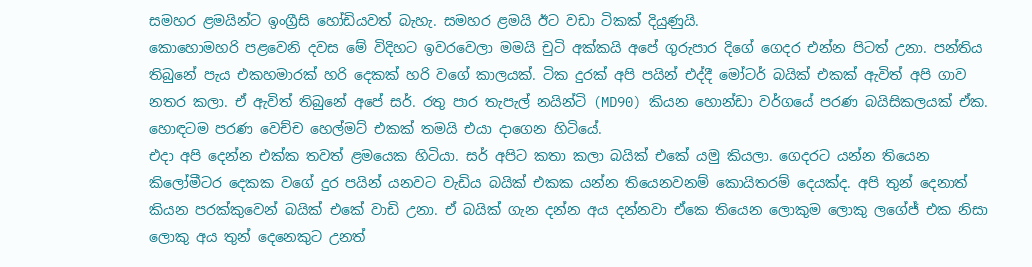සමහර ළමයින්ට ඉංග්‍රීසි හෝඩියවත් බැහැ. සමහර ළමයි ඊට වඩා ටිකක් දියුණුයි.
කොහොමහරි පළවෙනි දවස මේ විදිහට ඉවරවෙලා මමයි චුටි අක්කයි අපේ ගුරුපාර දිගේ ගෙදර එන්න පිටත් උනා. පන්තිය තිබුනේ පැය එකහමාරක් හරි දෙකක් හරි වගේ කාලයක්. ටික දුරක් අපි පයින් එද්දී මෝටර් බයික් එකක් ඇවිත් අපි ගාව නතර කලා. ඒ ඇවිත් තිබුනේ අපේ සර්. රතු පාර තැපැල් නයින්ටි (MD90) කියන හොන්ඩා වර්ගයේ පරණ බයිසිකලයක් ඒක. හොඳටම පරණ වෙච්ච හෙල්මට් එකක් තමයි එයා දාගෙන හිටියේ.
එදා අපි දෙන්න එක්ක තවත් ළමයෙක හිටියා. සර් අපිට කතා කලා බයික් එකේ යමු කියලා. ගෙදරට යන්න තියෙන කිලෝමීටර දෙකක වගේ දුර පයින් යනවට වැඩිය බයික් එකක යන්න තියෙනවනම් කොයිතරම් දෙයක්ද. අපි තුන් දෙනාත් කියන පරක්කුවෙන් බයික් එකේ වාඩි උනා. ඒ බයික් ගැන දන්න අය දන්නවා ඒකෙ තියෙන ලොකුම ලොකු ලගේජ් එක නිසා ලොකු අය තුන් දෙනෙකුට උනත්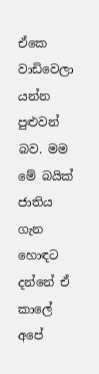ඒකෙ වාඩිවෙලා යන්න පුළුවන් බව. මම මේ බයික් ජාතිය ගැන හොඳට දන්නේ ඒ කාලේ අපේ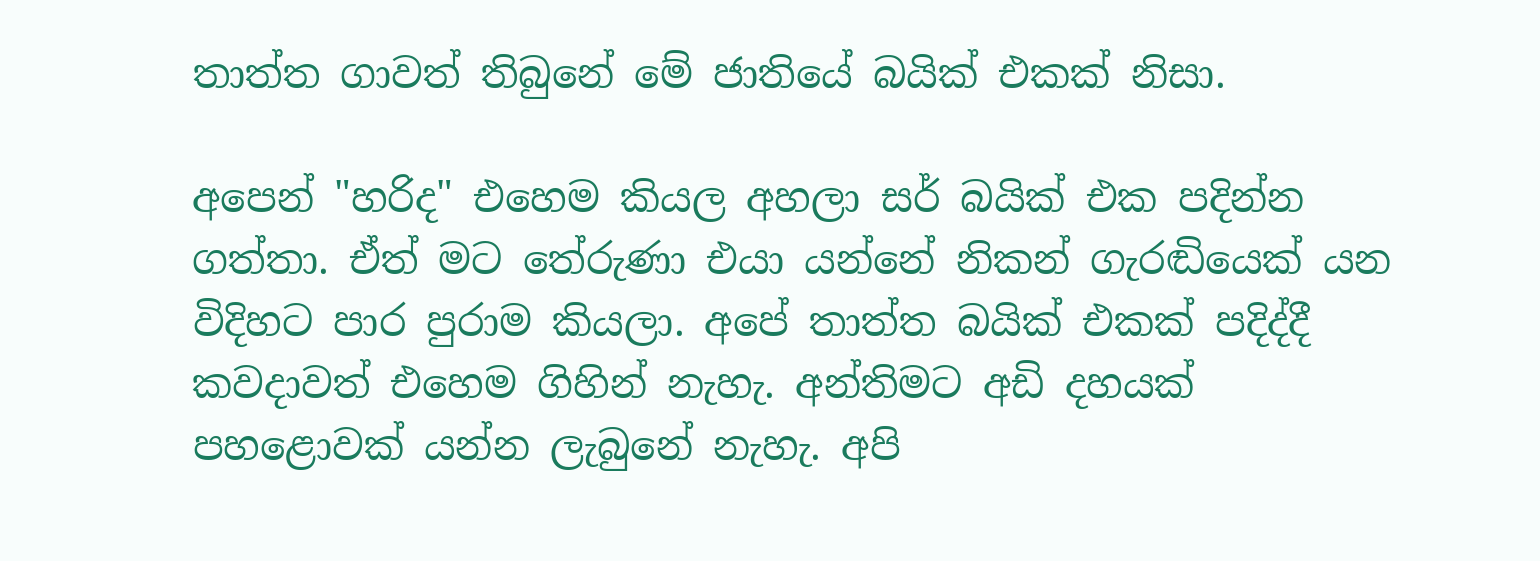තාත්ත ගාවත් තිබුනේ මේ ජාතියේ බයික් එකක් නිසා.

අපෙන් "හරිද" එහෙම කියල අහලා සර් බයික් එක පදින්න ගත්තා. ඒත් මට තේරුණා එයා යන්නේ නිකන් ගැරඬියෙක් යන විදිහට පාර පුරාම කියලා. අපේ තාත්ත බයික් එකක් පදිද්දී කවදාවත් එහෙම ගිහින් නැහැ. අන්තිමට අඩි දහයක් පහළොවක් යන්න ලැබුනේ නැහැ. අපි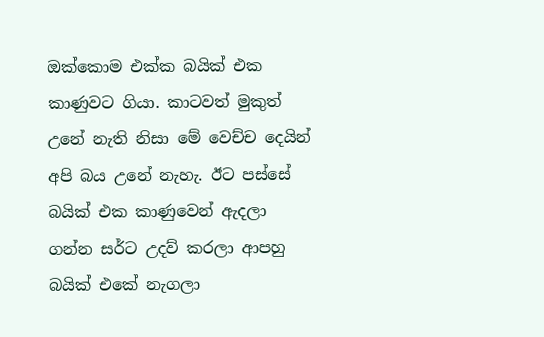ඔක්කොම එක්ක බයික් එක කාණුවට ගියා. කාටවත් මුකුත් උනේ නැති නිසා මේ වෙච්ච දෙයින් අපි බය උනේ නැහැ. ඊට පස්සේ බයික් එක කාණුවෙන් ඇදලා ගන්න සර්ට උදව් කරලා ආපහු බයික් එකේ නැගලා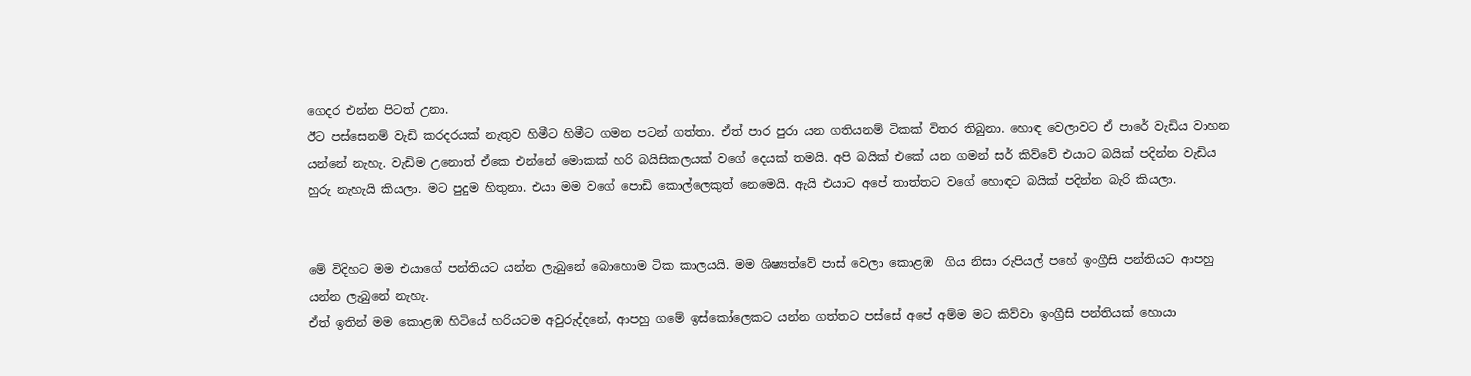ගෙදර එන්න පිටත් උනා.
ඊට පස්සෙනම් වැඩි කරදරයක් නැතුව හිමීට හිමීට ගමන පටන් ගත්තා. ඒත් පාර පුරා යන ගතියනම් ටිකක් විතර තිබුනා. හොඳ වෙලාවට ඒ පාරේ වැඩිය වාහන යන්නේ නැහැ. වැඩිම උනොත් ඒකෙ එන්නේ මොකක් හරි බයිසිකලයක් වගේ දෙයක් තමයි. අපි බයික් එකේ යන ගමන් සර් කිව්වේ එයාට බයික් පදින්න වැඩිය හුරු නැහැයි කියලා. මට පුදුම හිතුනා. එයා මම වගේ පොඩි කොල්ලෙකුත් නෙමෙයි. ඇයි එයාට අපේ තාත්තට වගේ හොඳට බයික් පදින්න බැරි කියලා.


මේ විදිහට මම එයාගේ පන්තියට යන්න ලැබුනේ බොහොම ටික කාලයයි. මම ශිෂ්‍යත්වේ පාස් වෙලා කොළඹ  ගිය නිසා රුපියල් පහේ ඉංග්‍රීසි පන්තියට ආපහු යන්න ලැබුනේ නැහැ.
ඒත් ඉතින් මම කොළඹ හිටියේ හරියටම අවුරුද්දනේ, ආපහු ගමේ ඉස්කෝලෙකට යන්න ගත්තට පස්සේ අපේ අම්ම මට කිව්වා ඉංග්‍රීසි පන්තියක් හොයා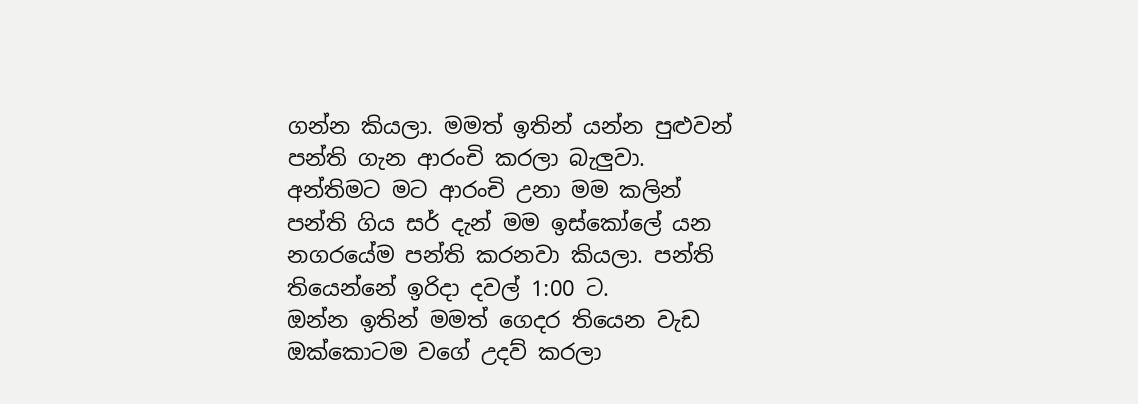ගන්න කියලා. මමත් ඉතින් යන්න පුළුවන් පන්ති ගැන ආරංචි කරලා බැලුවා. අන්තිමට මට ආරංචි උනා මම කලින් පන්ති ගිය සර් දැන් මම ඉස්කෝලේ යන නගරයේම පන්ති කරනවා කියලා. පන්ති තියෙන්නේ ඉරිදා දවල් 1:00 ට.
ඔන්න ඉතින් මමත් ගෙදර තියෙන වැඩ ඔක්කොටම වගේ උදව් කරලා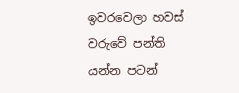ඉවරවෙලා හවස් වරුවේ පන්ති යන්න පටන්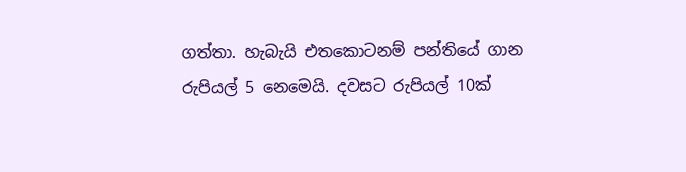ගත්තා. හැබැයි එතකොටනම් පන්තියේ ගාන රුපියල් 5 නෙමෙයි. දවසට රුපියල් 10ක්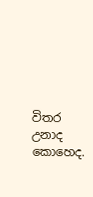විතර උනාද කොහෙද.